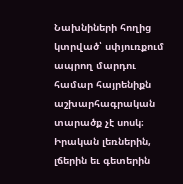Նախնիների հողից կտրված՝ սփյուռքում ապրող մարդու համար հայրենիքն աշխարհագրական տարածք չէ սոսկ։ Իրական լեռներին, լճերին եւ գետերին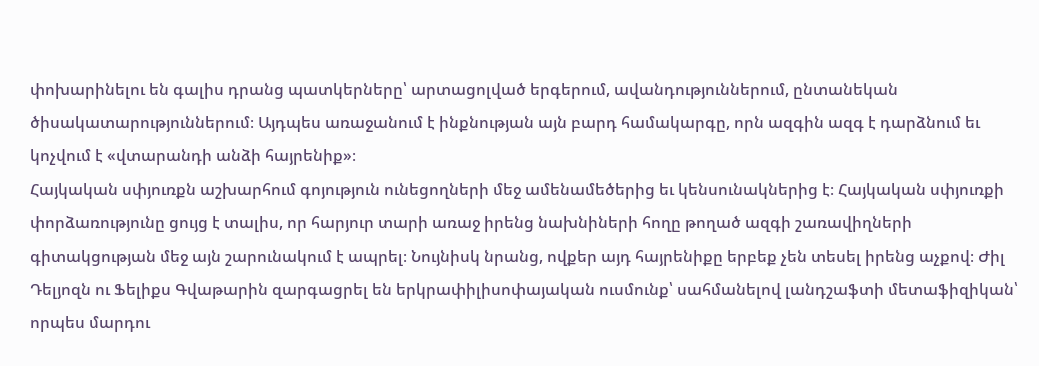փոխարինելու են գալիս դրանց պատկերները՝ արտացոլված երգերում, ավանդություններում, ընտանեկան ծիսակատարություններում։ Այդպես առաջանում է ինքնության այն բարդ համակարգը, որն ազգին ազգ է դարձնում եւ կոչվում է «վտարանդի անձի հայրենիք»։
Հայկական սփյուռքն աշխարհում գոյություն ունեցողների մեջ ամենամեծերից եւ կենսունակներից է։ Հայկական սփյուռքի փորձառությունը ցույց է տալիս, որ հարյուր տարի առաջ իրենց նախնիների հողը թողած ազգի շառավիղների գիտակցության մեջ այն շարունակում է ապրել։ Նույնիսկ նրանց, ովքեր այդ հայրենիքը երբեք չեն տեսել իրենց աչքով։ Ժիլ Դելյոզն ու Ֆելիքս Գվաթարին զարգացրել են երկրափիլիսոփայական ուսմունք՝ սահմանելով լանդշաֆտի մետաֆիզիկան՝ որպես մարդու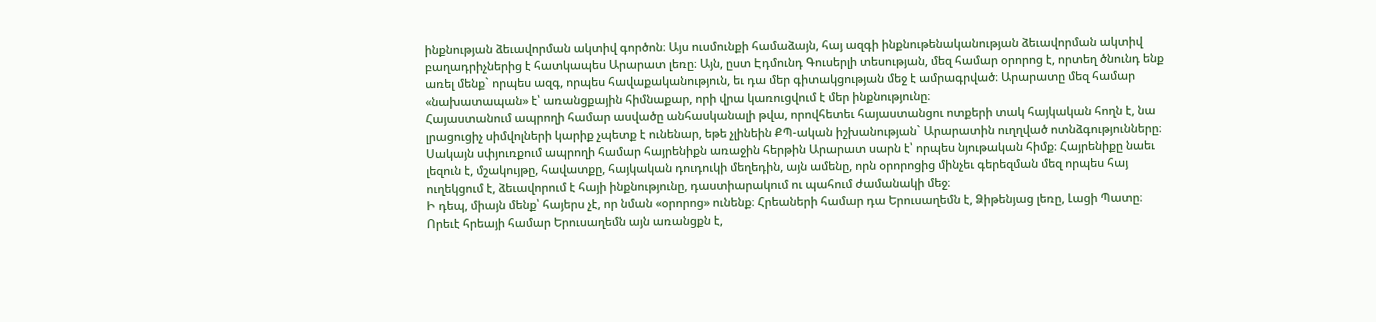ինքնության ձեւավորման ակտիվ գործոն։ Այս ուսմունքի համաձայն, հայ ազգի ինքնութենականության ձեւավորման ակտիվ բաղադրիչներից է հատկապես Արարատ լեռը։ Այն, ըստ Էդմունդ Գուսերլի տեսության, մեզ համար օրորոց է, որտեղ ծնունդ ենք առել մենք` որպես ազգ, որպես հավաքականություն, եւ դա մեր գիտակցության մեջ է ամրագրված։ Արարատը մեզ համար «նախատապան» է՝ առանցքային հիմնաքար, որի վրա կառուցվում է մեր ինքնությունը։
Հայաստանում ապրողի համար ասվածը անհասկանալի թվա, որովհետեւ հայաստանցու ոտքերի տակ հայկական հողն է, նա լրացուցիչ սիմվոլների կարիք չպետք է ունենար, եթե չլինեին ՔՊ-ական իշխանության` Արարատին ուղղված ոտնձգությունները։ Սակայն սփյուռքում ապրողի համար հայրենիքն առաջին հերթին Արարատ սարն է՝ որպես նյութական հիմք։ Հայրենիքը նաեւ լեզուն է, մշակույթը, հավատքը, հայկական դուդուկի մեղեդին, այն ամենը, որն օրորոցից մինչեւ գերեզման մեզ որպես հայ ուղեկցում է, ձեւավորում է հայի ինքնությունը, դաստիարակում ու պահում ժամանակի մեջ։
Ի դեպ, միայն մենք՝ հայերս չէ, որ նման «օրորոց» ունենք։ Հրեաների համար դա Երուսաղեմն է, Ձիթենյաց լեռը, Լացի Պատը։ Որեւէ հրեայի համար Երուսաղեմն այն առանցքն է,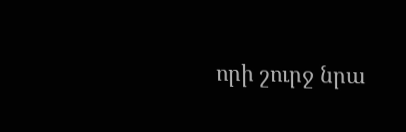որի շուրջ նրա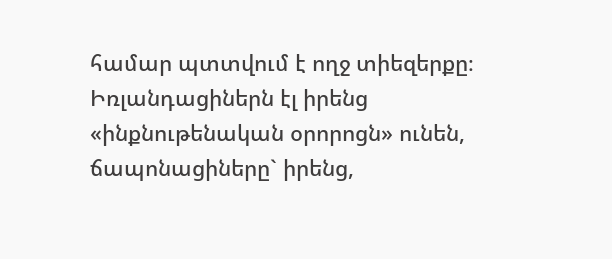համար պտտվում է ողջ տիեզերքը։ Իռլանդացիներն էլ իրենց «ինքնութենական օրորոցն» ունեն, ճապոնացիները` իրենց,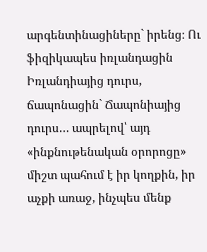արգենտինացիները` իրենց։ Ու ֆիզիկապես իռլանդացին Իռլանդիայից դուրս, ճապոնացին` Ճապոնիայից դուրս… ապրելով՝ այդ «ինքնութենական օրորոցը» միշտ պահում է իր կողքին, իր աչքի առաջ, ինչպես մենք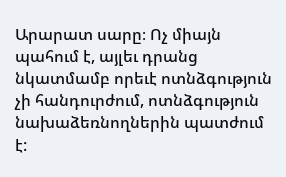Արարատ սարը։ Ոչ միայն պահում է, այլեւ դրանց նկատմամբ որեւէ ոտնձգություն չի հանդուրժում, ոտնձգություն նախաձեռնողներին պատժում է: